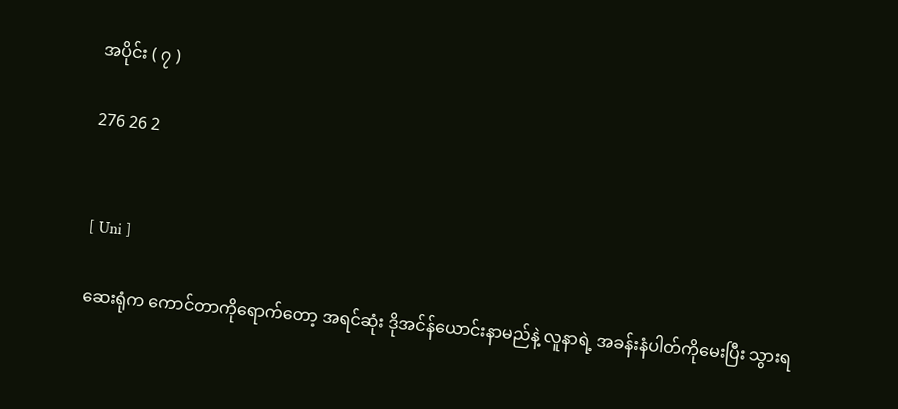အပိုင်း ( ၇ )

276 26 2


[ Uni ]

ဆေးရုံက ကောင်တာကိုရောက်တော့ အရင်ဆုံး ဒိုအင်န်ယောင်းနာမည်နဲ့ လူနာရဲ့ အခန်းနံပါတ်ကိုမေးပြီး သွားရ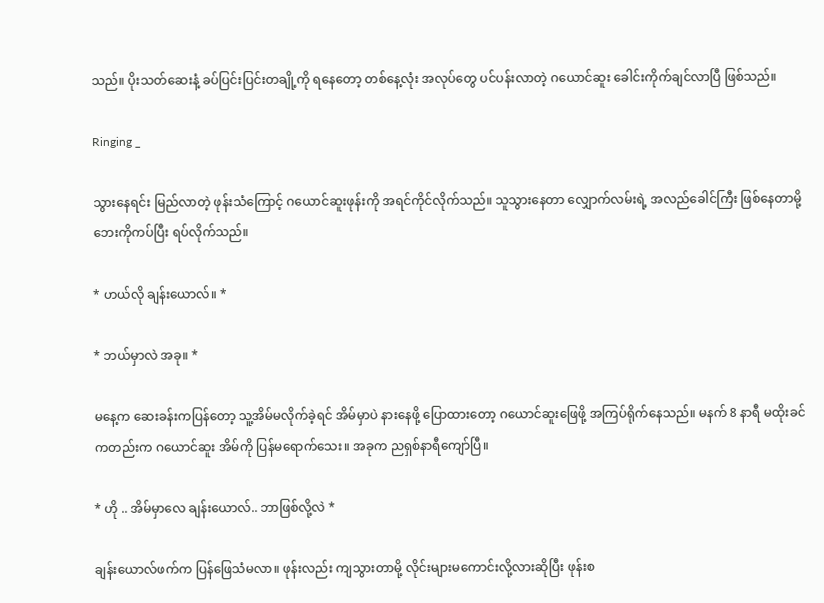သည်။ ပိုးသတ်ဆေးနံ့ ခပ်ပြင်းပြင်းတချို့ကို ရနေတော့ တစ်နေ့လုံး အလုပ်တွေ ပင်ပန်းလာတဲ့ ဂယောင်ဆူး ခေါင်းကိုက်ချင်လာပြီ ဖြစ်သည်။

Ringing _

သွားနေရင်း မြည်လာတဲ့ ဖုန်းသံကြောင့် ဂယောင်ဆူးဖုန်းကို အရင်ကိုင်လိုက်သည်။ သူသွားနေတာ လျှောက်လမ်းရဲ့ အလည်ခေါင်ကြီး ဖြစ်နေတာမို့ ဘေးကိုကပ်ပြီး ရပ်လိုက်သည်။

* ဟယ်လို ချန်းယောလ်။ *

* ဘယ်မှာလဲ အခု။ *

မနေ့က ဆေးခန်းကပြန်တော့ သူ့အိမ်မလိုက်ခဲ့ရင် အိမ်မှာပဲ နားနေဖို့ ပြောထားတော့ ဂယောင်ဆူးဖြေဖို့ အကြပ်ရိုက်နေသည်။ မနက် 8 နာရီ မထိုးခင်ကတည်းက ဂယောင်ဆူး အိမ်ကို ပြန်မရောက်သေး။ အခုက ညရှစ်နာရီကျော်ပြီ။

* ဟို .. အိမ်မှာလေ ချန်းယောလ်.. ဘာဖြစ်လို့လဲ *

ချန်းယောလ်ဖက်က ပြန်ဖြေသံမလာ။ ဖုန်းလည်း ကျသွားတာမို့ လိုင်းများမကောင်းလို့လားဆိုပြီး ဖုန်းစ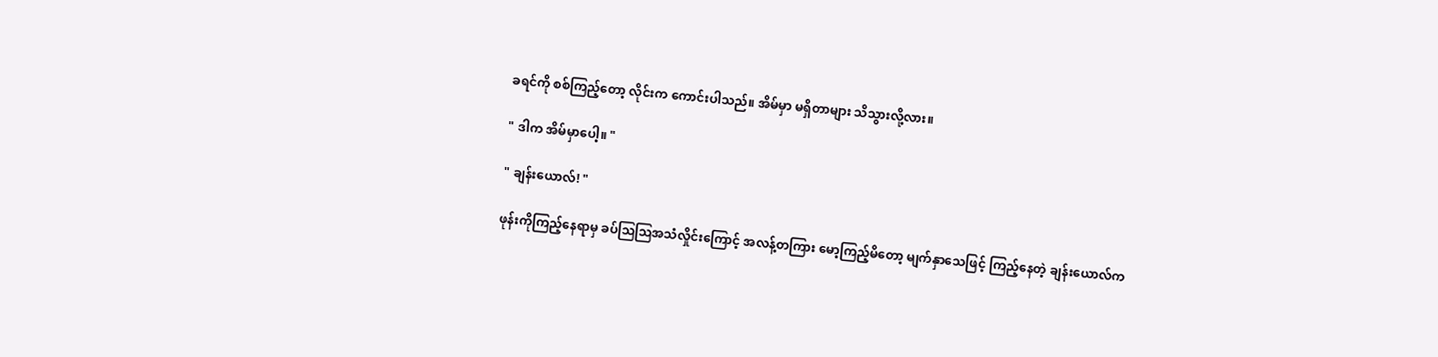ခရင်ကို စစ်ကြည့်တော့ လိုင်းက ကောင်းပါသည်။ အိမ်မှာ မရှိတာများ သိသွားလို့လား။

" ဒါက အိမ်မှာပေါ့။ "

" ချန်းယောလ်! "

ဖုန်းကိုကြည့်နေရာမှ ခပ်ဩဩအသံလှိုင်းကြောင့် အလန့်တကြား မော့ကြည့်မိတော့ မျက်နှာသေဖြင့် ကြည့်နေတဲ့ ချန်းယောလ်‌က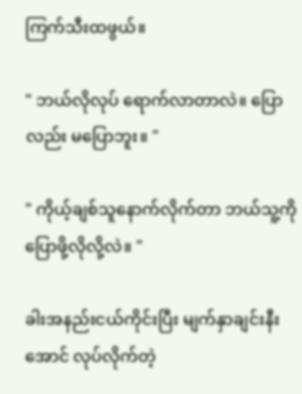ကြက်သီးထဖွယ်။

" ဘယ်လိုလုပ် ရောက်လာတာလဲ။ ပြောလည်း မပြောဘူး။ "

" ကိုယ့်ချစ်သူနောက်လိုက်‌တာ ဘယ်သူ့ကို ပြောဖို့လိုလို့လဲ။ "

ခါးအနည်းငယ်ကိုင်းပြီး မျက်နှာချင်းနီးအောင် လုပ်လိုက်တဲ့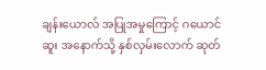ချန်းယောလ် အပြုအမှုကြောင့် ဂယောင်ဆူး အနောက်သို့ နှစ်လှမ်းလောက် ဆုတ်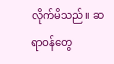လိုက်မိသည်။ ဆရာဝန်တွေ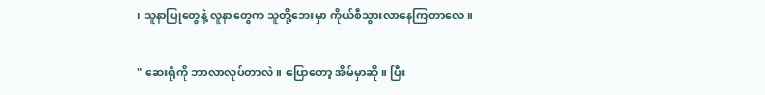၊ သူနာပြုတွေနဲ့ လူနာတွေက သူတို့ဘေးမှာ ကိုယ်စီသွားလာနေကြတာလေ။

" ဆေးရုံကို ဘာလာလုပ်တာလဲ။ ပြောတော့ အိမ်မှာဆို။ ပြီး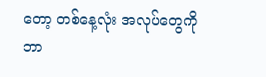တော့ တစ်နေ့လုံး အလုပ်တွေကို ဘာ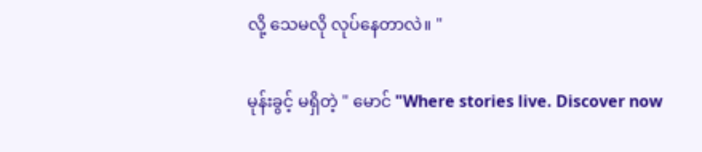လို့ သေမလို လုပ်နေတာလဲ။ "

မုန်းခွင့် မရှိတဲ့ " မောင် "Where stories live. Discover now